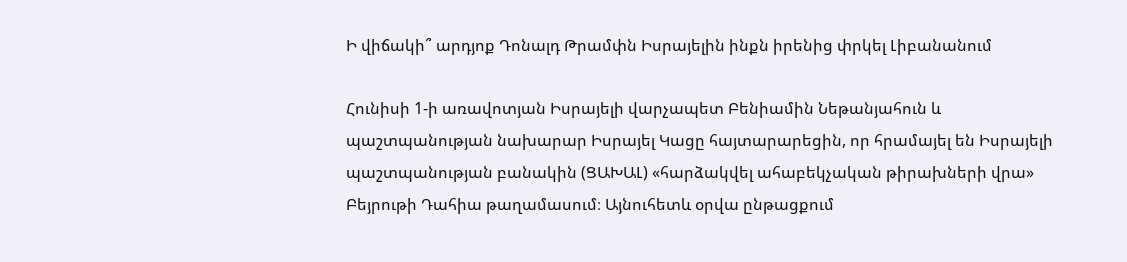Ի վիճակի՞ արդյոք Դոնալդ Թրամփն Իսրայելին ինքն իրենից փրկել Լիբանանում

Հունիսի 1-ի առավոտյան Իսրայելի վարչապետ Բենիամին Նեթանյահուն և պաշտպանության նախարար Իսրայել Կացը հայտարարեցին, որ հրամայել են Իսրայելի պաշտպանության բանակին (ՑԱԽԱԼ) «հարձակվել ահաբեկչական թիրախների վրա» Բեյրութի Դահիա թաղամասում։ Այնուհետև օրվա ընթացքում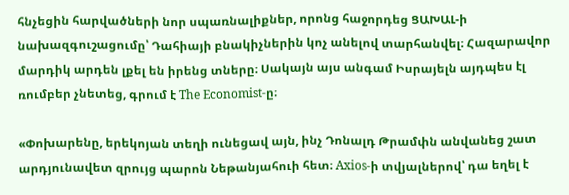հնչեցին հարվածների նոր սպառնալիքներ, որոնց հաջորդեց ՑԱԽԱԼ-ի նախազգուշացումը՝ Դահիայի բնակիչներին կոչ անելով տարհանվել։ Հազարավոր մարդիկ արդեն լքել են իրենց տները։ Սակայն այս անգամ Իսրայելն այդպես էլ ռումբեր չնետեց, գրում է The Economist-ը։

«Փոխարենը, երեկոյան տեղի ունեցավ այն, ինչ Դոնալդ Թրամփն անվանեց շատ արդյունավետ զրույց պարոն Նեթանյահուի հետ։ Axios-ի տվյալներով՝ դա եղել է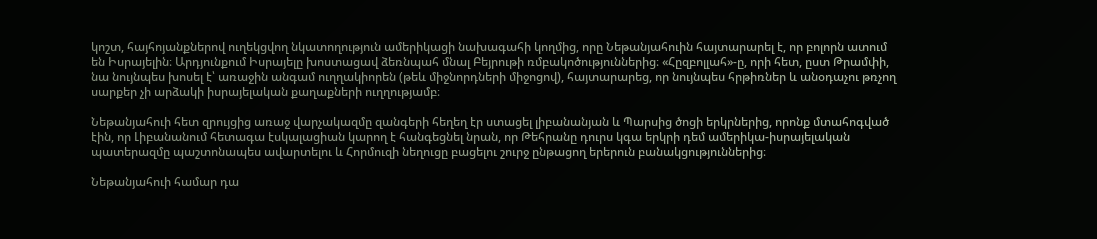կոշտ, հայհոյանքներով ուղեկցվող նկատողություն ամերիկացի նախագահի կողմից, որը Նեթանյահուին հայտարարել է, որ բոլորն ատում են Իսրայելին։ Արդյունքում Իսրայելը խոստացավ ձեռնպահ մնալ Բեյրութի ռմբակոծություններից։ «Հըզբոլլահ»-ը, որի հետ, ըստ Թրամփի, նա նույնպես խոսել է՝ առաջին անգամ ուղղակիորեն (թեև միջնորդների միջոցով), հայտարարեց, որ նույնպես հրթիռներ և անօդաչու թռչող սարքեր չի արձակի իսրայելական քաղաքների ուղղությամբ։

Նեթանյահուի հետ զրույցից առաջ վարչակազմը զանգերի հեղեղ էր ստացել լիբանանյան և Պարսից ծոցի երկրներից, որոնք մտահոգված էին, որ Լիբանանում հետագա էսկալացիան կարող է հանգեցնել նրան, որ Թեհրանը դուրս կգա երկրի դեմ ամերիկա-իսրայելական պատերազմը պաշտոնապես ավարտելու և Հորմուզի նեղուցը բացելու շուրջ ընթացող երերուն բանակցություններից։

Նեթանյահուի համար դա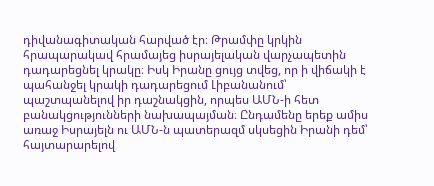դիվանագիտական հարված էր։ Թրամփը կրկին հրապարակավ հրամայեց իսրայելական վարչապետին դադարեցնել կրակը։ Իսկ Իրանը ցույց տվեց, որ ի վիճակի է պահանջել կրակի դադարեցում Լիբանանում՝ պաշտպանելով իր դաշնակցին, որպես ԱՄՆ-ի հետ բանակցությունների նախապայման։ Ընդամենը երեք ամիս առաջ Իսրայելն ու ԱՄՆ-ն պատերազմ սկսեցին Իրանի դեմ՝ հայտարարելով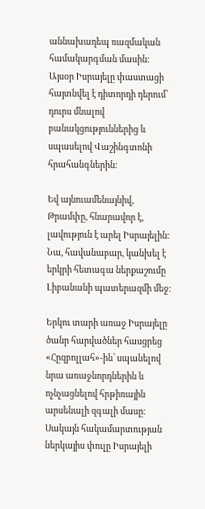աննախադեպ ռազմական համակարգման մասին։ Այսօր Իսրայելը փաստացի հայտնվել է դիտորդի դերում՝ դուրս մնալով բանակցություններից և սպասելով Վաշինգտոնի հրահանգներին։

Եվ այնուամենայնիվ, Թրամփը, հնարավոր է, լավություն է արել Իսրայելին։ Նա, հավանաբար, կանխել է երկրի հետագա ներքաշումը Լիբանանի պատերազմի մեջ։

Երկու տարի առաջ Իսրայելը ծանր հարվածներ հասցրեց «Հըզբոլլահ»-ին՝ սպանելով նրա առաջնորդներին և ոչնչացնելով հրթիռային արսենալի զգալի մասը։ Սակայն հակամարտության ներկայիս փուլը Իսրայելի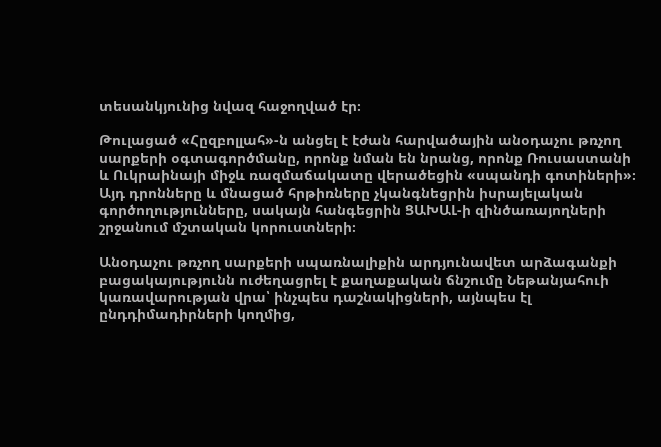տեսանկյունից նվազ հաջողված էր։

Թուլացած «Հըզբոլլահ»-ն անցել է էժան հարվածային անօդաչու թռչող սարքերի օգտագործմանը, որոնք նման են նրանց, որոնք Ռուսաստանի և Ուկրաինայի միջև ռազմաճակատը վերածեցին «սպանդի գոտիների»։ Այդ դրոնները և մնացած հրթիռները չկանգնեցրին իսրայելական գործողությունները, սակայն հանգեցրին ՑԱԽԱԼ-ի զինծառայողների շրջանում մշտական կորուստների։

Անօդաչու թռչող սարքերի սպառնալիքին արդյունավետ արձագանքի բացակայությունն ուժեղացրել է քաղաքական ճնշումը Նեթանյահուի կառավարության վրա՝ ինչպես դաշնակիցների, այնպես էլ ընդդիմադիրների կողմից,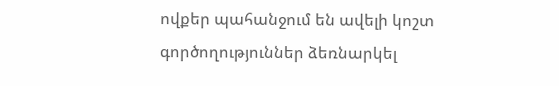ովքեր պահանջում են ավելի կոշտ գործողություններ ձեռնարկել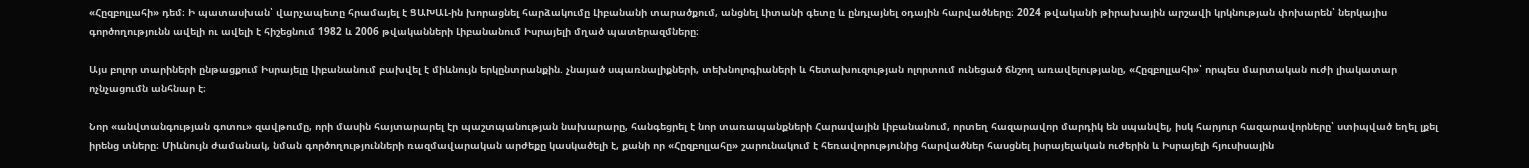«Հըզբոլլահի» դեմ։ Ի պատասխան՝ վարչապետը հրամայել է ՑԱԽԱԼ-ին խորացնել հարձակումը Լիբանանի տարածքում, անցնել Լիտանի գետը և ընդլայնել օդային հարվածները։ 2024 թվականի թիրախային արշավի կրկնության փոխարեն՝ ներկայիս գործողությունն ավելի ու ավելի է հիշեցնում 1982 և 2006 թվականների Լիբանանում Իսրայելի մղած պատերազմները։

Այս բոլոր տարիների ընթացքում Իսրայելը Լիբանանում բախվել է միևնույն երկընտրանքին. չնայած սպառնալիքների, տեխնոլոգիաների և հետախուզության ոլորտում ունեցած ճնշող առավելությանը, «Հըզբոլլահի»՝ որպես մարտական ուժի լիակատար ոչնչացումն անհնար է։

Նոր «անվտանգության գոտու» զավթումը, որի մասին հայտարարել էր պաշտպանության նախարարը, հանգեցրել է նոր տառապանքների Հարավային Լիբանանում, որտեղ հազարավոր մարդիկ են սպանվել, իսկ հարյուր հազարավորները՝ ստիպված եղել լքել իրենց տները։ Միևնույն ժամանակ, նման գործողությունների ռազմավարական արժեքը կասկածելի է, քանի որ «Հըզբոլլահը» շարունակում է հեռավորությունից հարվածներ հասցնել իսրայելական ուժերին և Իսրայելի հյուսիսային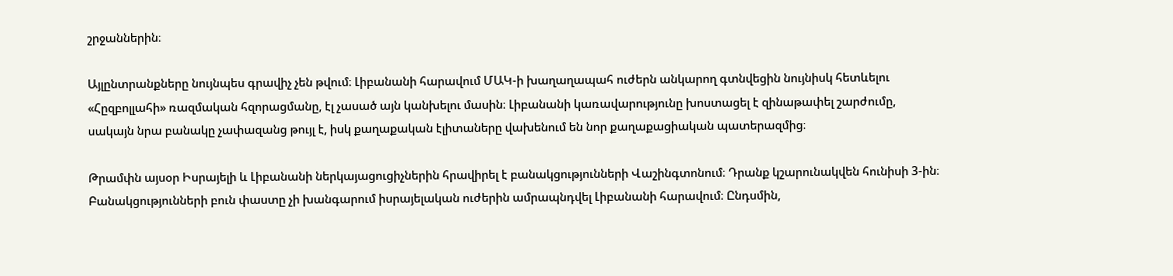շրջաններին։

Այլընտրանքները նույնպես գրավիչ չեն թվում։ Լիբանանի հարավում ՄԱԿ-ի խաղաղապահ ուժերն անկարող գտնվեցին նույնիսկ հետևելու «Հըզբոլլահի» ռազմական հզորացմանը, էլ չասած այն կանխելու մասին։ Լիբանանի կառավարությունը խոստացել է զինաթափել շարժումը, սակայն նրա բանակը չափազանց թույլ է, իսկ քաղաքական էլիտաները վախենում են նոր քաղաքացիական պատերազմից։

Թրամփն այսօր Իսրայելի և Լիբանանի ներկայացուցիչներին հրավիրել է բանակցությունների Վաշինգտոնում։ Դրանք կշարունակվեն հունիսի 3-ին։ Բանակցությունների բուն փաստը չի խանգարում իսրայելական ուժերին ամրապնդվել Լիբանանի հարավում։ Ընդսմին,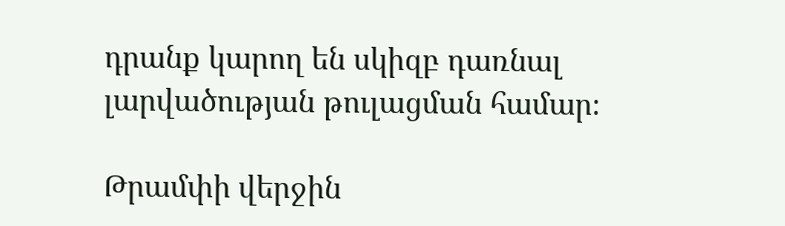դրանք կարող են սկիզբ դառնալ լարվածության թուլացման համար։

Թրամփի վերջին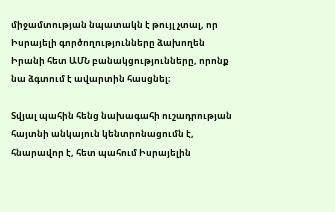միջամտության նպատակն է թույլ չտալ, որ Իսրայելի գործողությունները ձախողեն Իրանի հետ ԱՄՆ բանակցությունները, որոնք նա ձգտում է ավարտին հասցնել։

Տվյալ պահին հենց նախագահի ուշադրության հայտնի անկայուն կենտրոնացումն է, հնարավոր է, հետ պահում Իսրայելին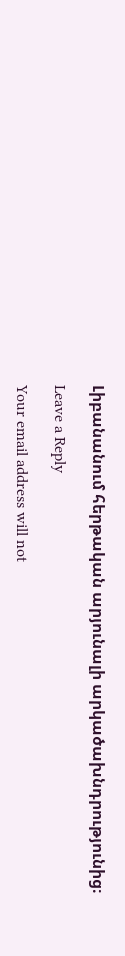Լիբանանում հերթական արյունալի արկածախնդրությունից։

Leave a Reply

Your email address will not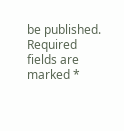be published. Required fields are marked *